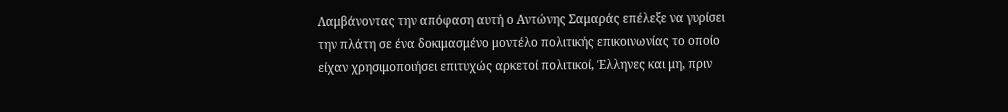Λαμβάνοντας την απόφαση αυτή ο Αντώνης Σαμαράς επέλεξε να γυρίσει την πλάτη σε ένα δοκιμασμένο μοντέλο πολιτικής επικοινωνίας το οποίο είχαν χρησιμοποιήσει επιτυχώς αρκετοί πολιτικοί, Έλληνες και μη, πριν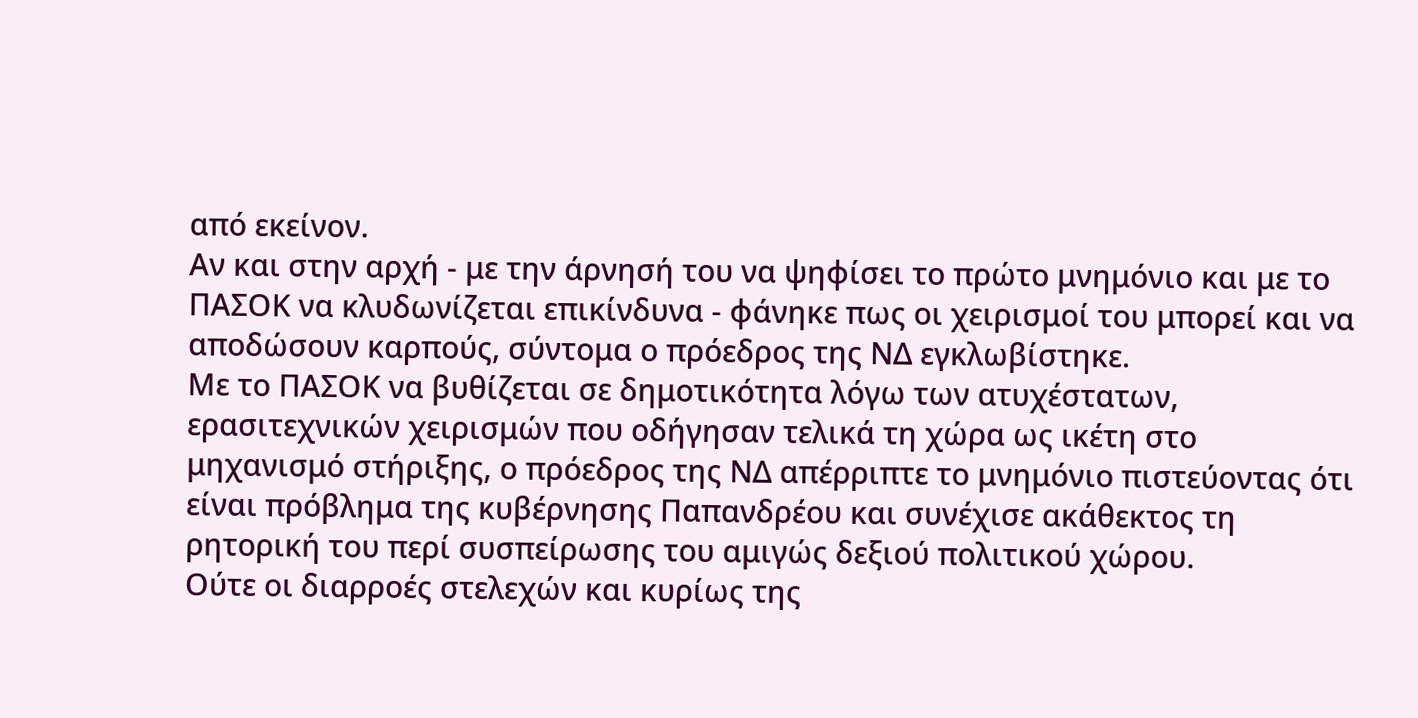από εκείνον.
Αν και στην αρχή - με την άρνησή του να ψηφίσει το πρώτο μνημόνιο και με το ΠΑΣΟΚ να κλυδωνίζεται επικίνδυνα - φάνηκε πως οι χειρισμοί του μπορεί και να αποδώσουν καρπούς, σύντομα ο πρόεδρος της ΝΔ εγκλωβίστηκε.
Με το ΠΑΣΟΚ να βυθίζεται σε δημοτικότητα λόγω των ατυχέστατων, ερασιτεχνικών χειρισμών που οδήγησαν τελικά τη χώρα ως ικέτη στο μηχανισμό στήριξης, ο πρόεδρος της ΝΔ απέρριπτε το μνημόνιο πιστεύοντας ότι είναι πρόβλημα της κυβέρνησης Παπανδρέου και συνέχισε ακάθεκτος τη ρητορική του περί συσπείρωσης του αμιγώς δεξιού πολιτικού χώρου.
Ούτε οι διαρροές στελεχών και κυρίως της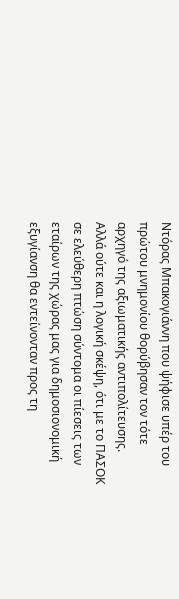Ντόρας Μπακογιάννη που ψήφισε υπέρ του πρώτου μνημονίου θορύβησαν τον τότε αρχηγό της αξιωματικής αντιπολίτευσης.
Αλλά ούτε και η λογική σκέψη, ότι με το ΠΑΣΟΚ σε ελεύθερη πτώση σύντομα οι πίεσεις των εταίρων της χώρας μας για δημοσιονομική εξυγίανση θα εντείνονταν προς τη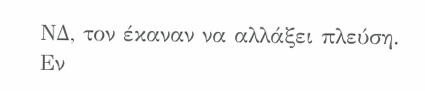ΝΔ, τον έκαναν να αλλάξει πλεύση.
Εν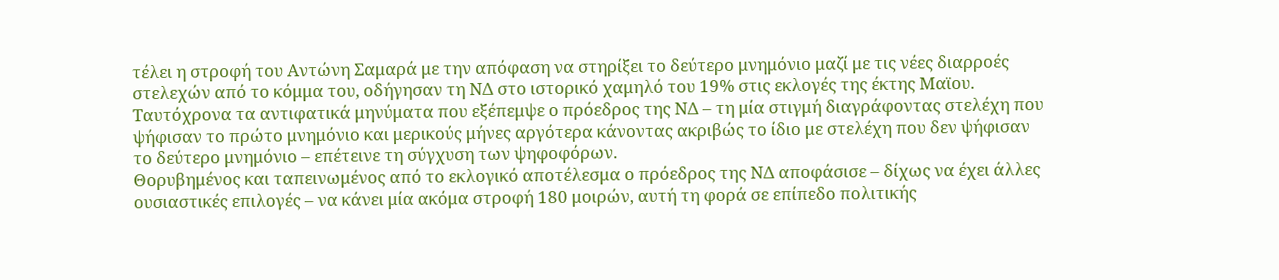τέλει η στροφή του Αντώνη Σαμαρά με την απόφαση να στηρίξει το δεύτερο μνημόνιο μαζί με τις νέες διαρροές στελεχών από το κόμμα του, οδήγησαν τη ΝΔ στο ιστορικό χαμηλό του 19% στις εκλογές της έκτης Μαϊου. Ταυτόχρονα τα αντιφατικά μηνύματα που εξέπεμψε ο πρόεδρος της ΝΔ – τη μία στιγμή διαγράφοντας στελέχη που ψήφισαν το πρώτο μνημόνιο και μερικούς μήνες αργότερα κάνοντας ακριβώς το ίδιο με στελέχη που δεν ψήφισαν το δεύτερο μνημόνιο – επέτεινε τη σύγχυση των ψηφοφόρων.
Θορυβημένος και ταπεινωμένος από το εκλογικό αποτέλεσμα ο πρόεδρος της ΝΔ αποφάσισε – δίχως να έχει άλλες ουσιαστικές επιλογές – να κάνει μία ακόμα στροφή 180 μοιρών, αυτή τη φορά σε επίπεδο πολιτικής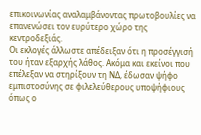επικοινωνίας αναλαμβάνοντας πρωτοβουλίες να επανενώσει τον ευρύτερο χώρο της κεντροδεξιάς.
Οι εκλογές άλλωστε απέδειξαν ότι η προσέγγισή του ήταν εξαρχής λάθος. Ακόμα και εκείνοι που επέλεξαν να στηρίξουν τη ΝΔ, έδωσαν ψήφο εμπιστοσύνης σε φιλελεύθερους υποψήφιους όπως ο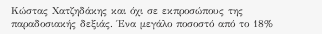Κώστας Χατζηδάκης και όχι σε εκπροσώπους της παραδοσιακής δεξιάς. Ένα μεγάλο ποσοστό από το 18%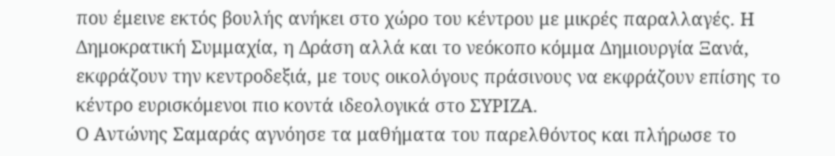που έμεινε εκτός βουλής ανήκει στο χώρο του κέντρου με μικρές παραλλαγές. Η Δημοκρατική Συμμαχία, η Δράση αλλά και το νεόκοπο κόμμα Δημιουργία Ξανά, εκφράζουν την κεντροδεξιά, με τους οικολόγους πράσινους να εκφράζουν επίσης το κέντρο ευρισκόμενοι πιο κοντά ιδεολογικά στο ΣΥΡΙΖΑ.
Ο Αντώνης Σαμαράς αγνόησε τα μαθήματα του παρελθόντος και πλήρωσε το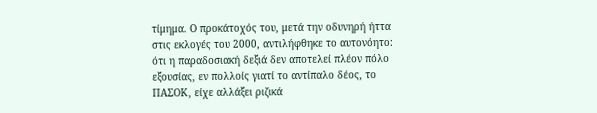τίμημα. Ο προκάτοχός του, μετά την οδυνηρή ήττα στις εκλογές του 2000, αντιλήφθηκε το αυτονόητο: ότι η παραδοσιακή δεξιά δεν αποτελεί πλέον πόλο εξουσίας, εν πολλοίς γιατί το αντίπαλο δέος, το ΠΑΣΟΚ, είχε αλλάξει ριζικά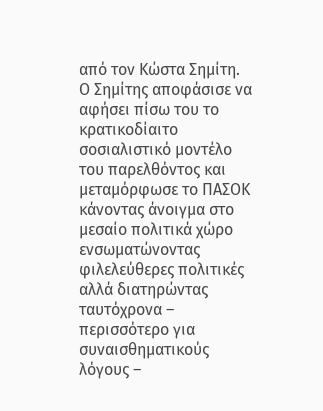από τον Κώστα Σημίτη.
Ο Σημίτης αποφάσισε να αφήσει πίσω του το κρατικοδίαιτο σοσιαλιστικό μοντέλο του παρελθόντος και μεταμόρφωσε το ΠΑΣΟΚ κάνοντας άνοιγμα στο μεσαίο πολιτικά χώρο ενσωματώνοντας φιλελεύθερες πολιτικές αλλά διατηρώντας ταυτόχρονα – περισσότερο για συναισθηματικούς λόγους –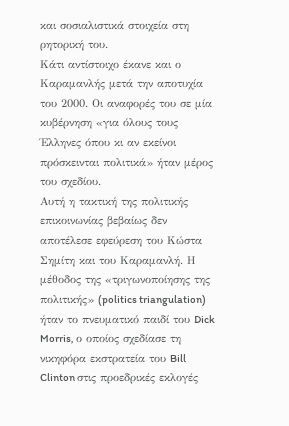και σοσιαλιστικά στοιχεία στη ρητορική του.
Κάτι αντίστοιχο έκανε και ο Καραμανλής μετά την αποτυχία του 2000. Οι αναφορές του σε μία κυβέρνηση «για όλους τους Έλληνες όπου κι αν εκείνοι πρόσκεινται πολιτικά» ήταν μέρος του σχεδίου.
Αυτή η τακτική της πολιτικής επικοινωνίας βεβαίως δεν αποτέλεσε εφεύρεση του Κώστα Σημίτη και του Καραμανλή. Η μέθοδος της «τριγωνοποίησης της πολιτικής» (politics triangulation) ήταν το πνευματικό παιδί του Dick Morris, ο οποίος σχεδίασε τη νικηφόρα εκστρατεία του Bill Clinton στις προεδρικές εκλογές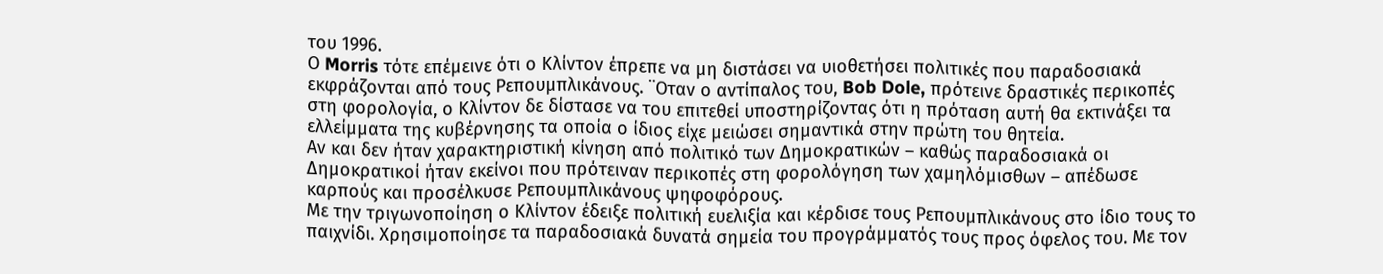του 1996.
Ο Morris τότε επέμεινε ότι ο Κλίντον έπρεπε να μη διστάσει να υιοθετήσει πολιτικές που παραδοσιακά εκφράζονται από τους Ρεπουμπλικάνους. ¨Οταν ο αντίπαλος του, Bob Dole, πρότεινε δραστικές περικοπές στη φορολογία, ο Κλίντον δε δίστασε να του επιτεθεί υποστηρίζοντας ότι η πρόταση αυτή θα εκτινάξει τα ελλείμματα της κυβέρνησης τα οποία ο ίδιος είχε μειώσει σημαντικά στην πρώτη του θητεία.
Αν και δεν ήταν χαρακτηριστική κίνηση από πολιτικό των Δημοκρατικών – καθώς παραδοσιακά οι Δημοκρατικοί ήταν εκείνοι που πρότειναν περικοπές στη φορολόγηση των χαμηλόμισθων – απέδωσε καρπούς και προσέλκυσε Ρεπουμπλικάνους ψηφοφόρους.
Με την τριγωνοποίηση ο Κλίντον έδειξε πολιτική ευελιξία και κέρδισε τους Ρεπουμπλικάνους στο ίδιο τους το παιχνίδι. Χρησιμοποίησε τα παραδοσιακά δυνατά σημεία του προγράμματός τους προς όφελος του. Με τον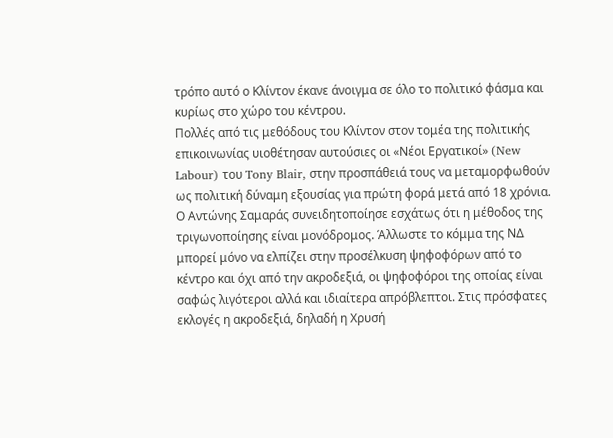τρόπο αυτό ο Κλίντον έκανε άνοιγμα σε όλο το πολιτικό φάσμα και κυρίως στο χώρο του κέντρου.
Πολλές από τις μεθόδους του Κλίντον στον τομέα της πολιτικής επικοινωνίας υιοθέτησαν αυτούσιες οι «Νέοι Εργατικοί» (New Labour) του Tony Blair, στην προσπάθειά τους να μεταμορφωθούν ως πολιτική δύναμη εξουσίας για πρώτη φορά μετά από 18 χρόνια.
Ο Αντώνης Σαμαράς συνειδητοποίησε εσχάτως ότι η μέθοδος της τριγωνοποίησης είναι μονόδρομος. Άλλωστε το κόμμα της ΝΔ μπορεί μόνο να ελπίζει στην προσέλκυση ψηφοφόρων από το κέντρο και όχι από την ακροδεξιά, οι ψηφοφόροι της οποίας είναι σαφώς λιγότεροι αλλά και ιδιαίτερα απρόβλεπτοι. Στις πρόσφατες εκλογές η ακροδεξιά, δηλαδή η Χρυσή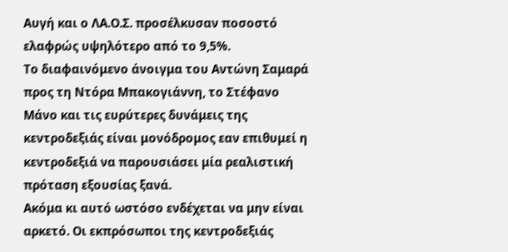Αυγή και ο ΛΑ.Ο.Σ. προσέλκυσαν ποσοστό ελαφρώς υψηλότερο από το 9,5%.
Το διαφαινόμενο άνοιγμα του Αντώνη Σαμαρά προς τη Ντόρα Μπακογιάννη, το Στέφανο Μάνο και τις ευρύτερες δυνάμεις της κεντροδεξιάς είναι μονόδρομος εαν επιθυμεί η κεντροδεξιά να παρουσιάσει μία ρεαλιστική πρόταση εξουσίας ξανά.
Ακόμα κι αυτό ωστόσο ενδέχεται να μην είναι αρκετό. Οι εκπρόσωποι της κεντροδεξιάς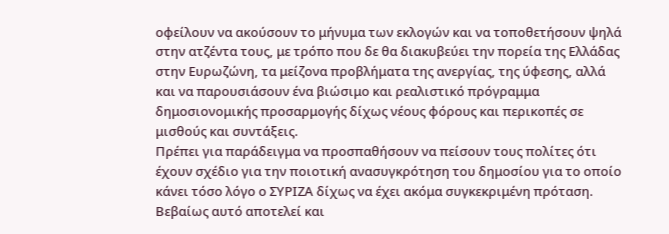οφείλουν να ακούσουν το μήνυμα των εκλογών και να τοποθετήσουν ψηλά στην ατζέντα τους, με τρόπο που δε θα διακυβεύει την πορεία της Ελλάδας στην Ευρωζώνη, τα μείζονα προβλήματα της ανεργίας, της ύφεσης, αλλά και να παρουσιάσουν ένα βιώσιμο και ρεαλιστικό πρόγραμμα δημοσιονομικής προσαρμογής δίχως νέους φόρους και περικοπές σε μισθούς και συντάξεις.
Πρέπει για παράδειγμα να προσπαθήσουν να πείσουν τους πολίτες ότι έχουν σχέδιο για την ποιοτική ανασυγκρότηση του δημοσίου για το οποίο κάνει τόσο λόγο ο ΣΥΡΙΖΑ δίχως να έχει ακόμα συγκεκριμένη πρόταση.
Βεβαίως αυτό αποτελεί και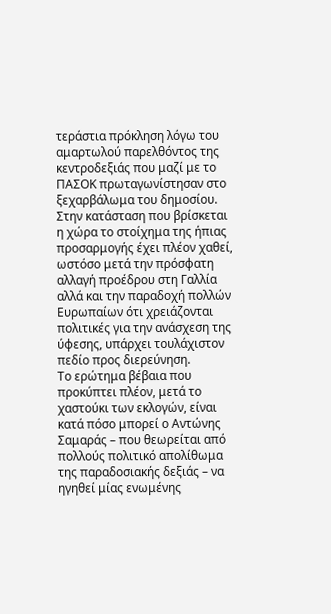τεράστια πρόκληση λόγω του αμαρτωλού παρελθόντος της κεντροδεξιάς που μαζί με το ΠΑΣΟΚ πρωταγωνίστησαν στο ξεχαρβάλωμα του δημοσίου.
Στην κατάσταση που βρίσκεται η χώρα το στοίχημα της ήπιας προσαρμογής έχει πλέον χαθεί, ωστόσο μετά την πρόσφατη αλλαγή προέδρου στη Γαλλία αλλά και την παραδοχή πολλών Ευρωπαίων ότι χρειάζονται πολιτικές για την ανάσχεση της ύφεσης, υπάρχει τουλάχιστον πεδίο προς διερεύνηση.
Το ερώτημα βέβαια που προκύπτει πλέον, μετά το χαστούκι των εκλογών, είναι κατά πόσο μπορεί ο Αντώνης Σαμαράς – που θεωρείται από πολλούς πολιτικό απολίθωμα της παραδοσιακής δεξιάς – να ηγηθεί μίας ενωμένης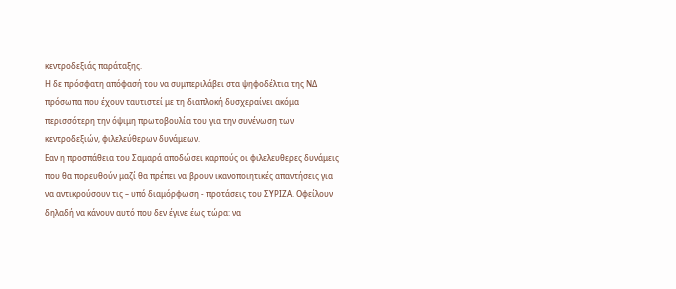κεντροδεξιάς παράταξης.
Η δε πρόσφατη απόφασή του να συμπεριλάβει στα ψηφοδέλτια της ΝΔ πρόσωπα που έχουν ταυτιστεί με τη διαπλοκή δυσχεραίνει ακόμα περισσότερη την όψιμη πρωτοβουλία του για την συνένωση των κεντροδεξιών, φιλελεύθερων δυνάμεων.
Εαν η προσπάθεια του Σαμαρά αποδώσει καρπούς οι φιλελευθερες δυνάμεις που θα πορευθούν μαζί θα πρέπει να βρουν ικανοποιητικές απαντήσεις για να αντικρούσουν τις – υπό διαμόρφωση - προτάσεις του ΣΥΡΙΖΑ. Οφείλουν δηλαδή να κάνουν αυτό που δεν έγινε έως τώρα: να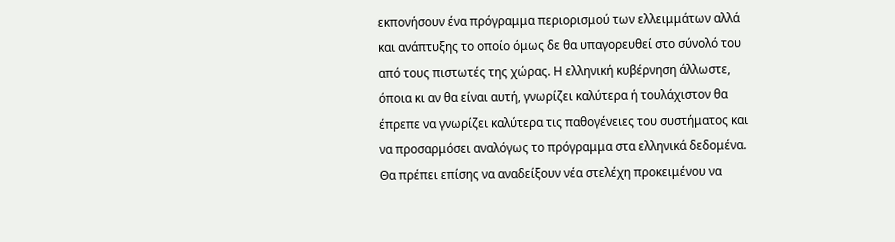εκπονήσουν ένα πρόγραμμα περιορισμού των ελλειμμάτων αλλά και ανάπτυξης το οποίο όμως δε θα υπαγορευθεί στο σύνολό του από τους πιστωτές της χώρας. Η ελληνική κυβέρνηση άλλωστε, όποια κι αν θα είναι αυτή, γνωρίζει καλύτερα ή τουλάχιστον θα έπρεπε να γνωρίζει καλύτερα τις παθογένειες του συστήματος και να προσαρμόσει αναλόγως το πρόγραμμα στα ελληνικά δεδομένα.
Θα πρέπει επίσης να αναδείξουν νέα στελέχη προκειμένου να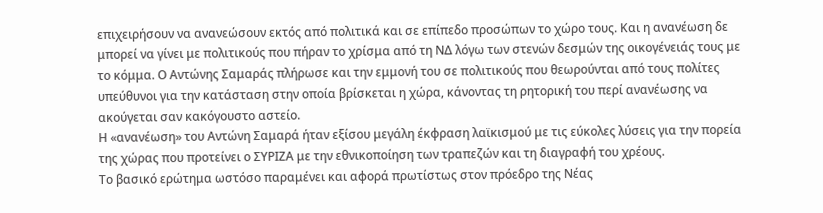επιχειρήσουν να ανανεώσουν εκτός από πολιτικά και σε επίπεδο προσώπων το χώρο τους. Και η ανανέωση δε μπορεί να γίνει με πολιτικούς που πήραν το χρίσμα από τη ΝΔ λόγω των στενών δεσμών της οικογένειάς τους με το κόμμα. Ο Αντώνης Σαμαράς πλήρωσε και την εμμονή του σε πολιτικούς που θεωρούνται από τους πολίτες υπεύθυνοι για την κατάσταση στην οποία βρίσκεται η χώρα, κάνοντας τη ρητορική του περί ανανέωσης να ακούγεται σαν κακόγουστο αστείο.
Η «ανανέωση» του Αντώνη Σαμαρά ήταν εξίσου μεγάλη έκφραση λαϊκισμού με τις εύκολες λύσεις για την πορεία της χώρας που προτείνει ο ΣΥΡΙΖΑ με την εθνικοποίηση των τραπεζών και τη διαγραφή του χρέους.
Το βασικό ερώτημα ωστόσο παραμένει και αφορά πρωτίστως στον πρόεδρο της Νέας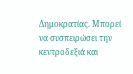Δημοκρατίας. Μπορεί να συσπειρώσει την κεντροδεξιά και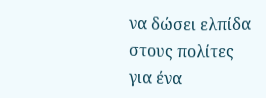να δώσει ελπίδα στους πολίτες για ένα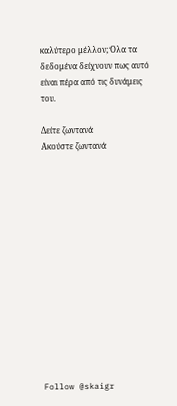καλύτερο μέλλον; Όλα τα δεδομένα δείχνουν πως αυτό είναι πέρα από τις δυνάμεις του.

Δείτε ζωντανά
Ακούστε ζωντανά














Follow @skaigr